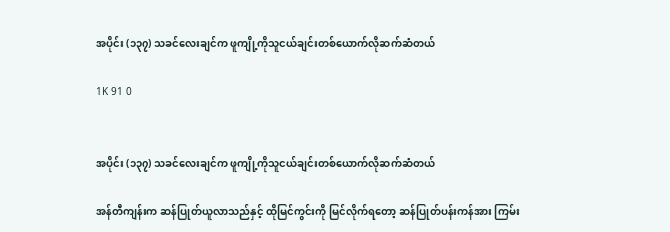အပိုင်း (၁၃၇) သခင်လေးချင်က ဖူကျို့ကိုသူငယ်ချင်းတစ်ယောက်လိုဆက်ဆံတယ်

1K 91 0


အပိုင်း (၁၃၇) သခင်လေးချင်က ဖူကျို့ကိုသူငယ်ချင်းတစ်ယောက်လိုဆက်ဆံတယ်

အန်တီကျန်းက ဆန်ပြုတ်ယူလာသည်နှင့် ထိုမြင်ကွင်းကို မြင်လိုက်ရတော့ ဆန်ပြုတ်ပန်းကန်အား ကြမ်း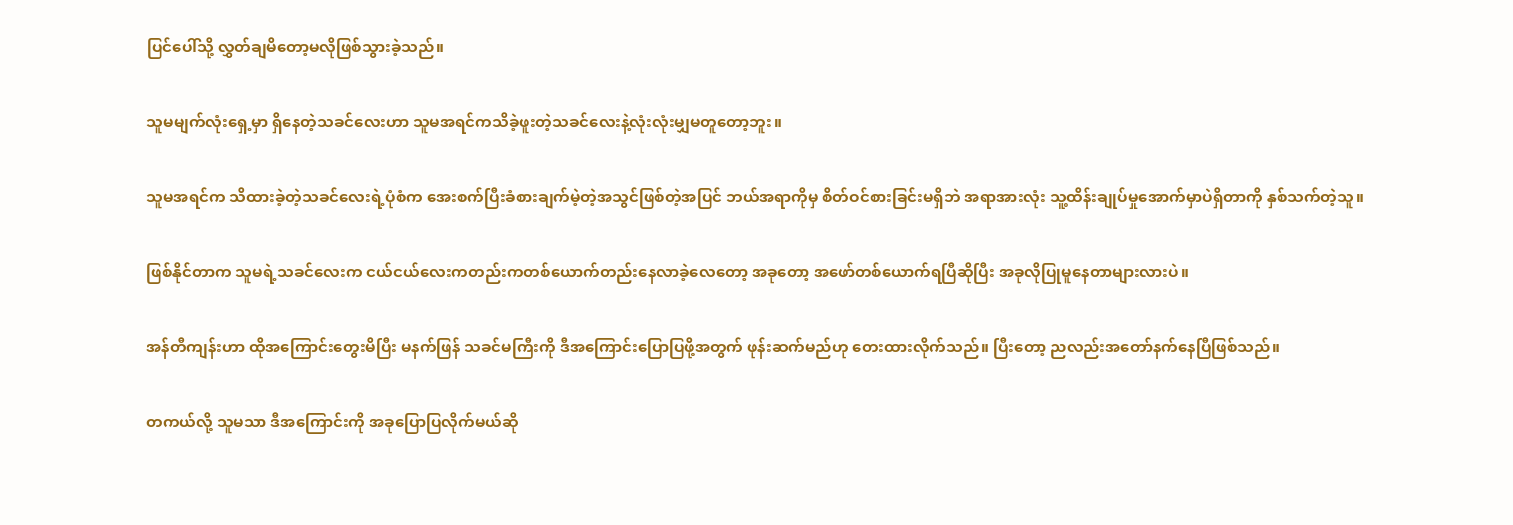ပြင်ပေါ်သို့ လွှတ်ချမိတော့မလိုဖြစ်သွားခဲ့သည်။

သူမမျက်လုံးရှေ့မှာ ရှိနေတဲ့သခင်လေးဟာ သူမအရင်ကသိခဲ့ဖူးတဲ့သခင်လေးနဲ့လုံးလုံးမျှမတူတော့ဘူး။

သူမအရင်က သိထားခဲ့တဲ့သခင်လေးရဲ့ပုံစံက အေးစက်ပြီးခံစားချက်မဲ့တဲ့အသွင်ဖြစ်တဲ့အပြင် ဘယ်အရာကိုမှ စိတ်ဝင်စားခြင်းမရှိဘဲ အရာအားလုံး သူ့ထိန်းချုပ်မှုအောက်မှာပဲရှိတာကို နှစ်သက်တဲ့သူ။

ဖြစ်နိုင်တာက သူမရဲ့သခင်လေးက ငယ်ငယ်လေးကတည်းကတစ်ယောက်တည်းနေလာခဲ့လေတော့ အခုတော့ အဖော်တစ်ယောက်ရပြီဆိုပြီး အခုလိုပြုမူနေတာများလားပဲ။

အန်တီကျန်းဟာ ထိုအကြောင်းတွေးမိပြီး မနက်ဖြန် သခင်မကြီးကို ဒီအကြောင်းပြောပြဖို့အတွက် ဖုန်းဆက်မည်ဟု တေးထားလိုက်သည်။ ပြီးတော့ ညလည်းအတော်နက်နေပြီဖြစ်သည်။

တကယ်လို့ သူမသာ ဒီအကြောင်းကို အခုပြောပြလိုက်မယ်ဆို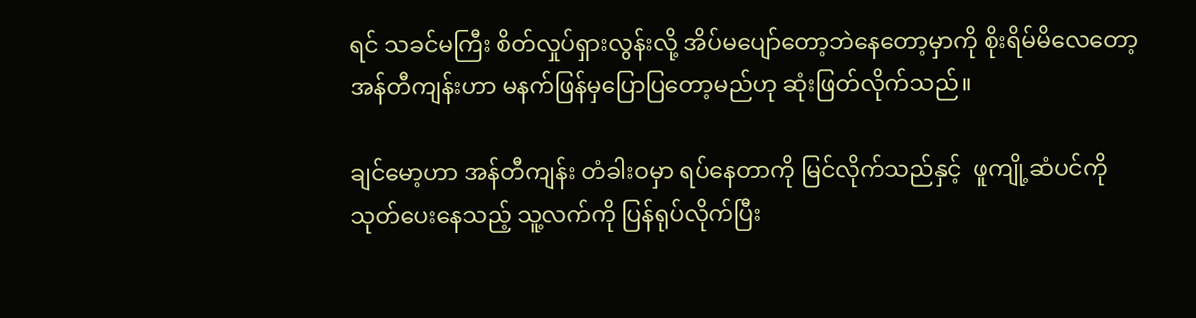ရင် သခင်မကြီး စိတ်လှုပ်ရှားလွန်းလို့ အိပ်မပျော်တော့ဘဲနေတော့မှာကို စိုးရိမ်မိလေတော့ အန်တီကျန်းဟာ မနက်ဖြန်မှပြောပြတော့မည်ဟု ဆုံးဖြတ်လိုက်သည်။

ချင်မော့ဟာ အန်တီကျန်း တံခါးဝမှာ ရပ်နေတာကို မြင်လိုက်သည်နှင့်  ဖူကျို့ဆံပင်ကို သုတ်ပေးနေသည့် သူ့လက်ကို ပြန်ရုပ်လိုက်ပြီး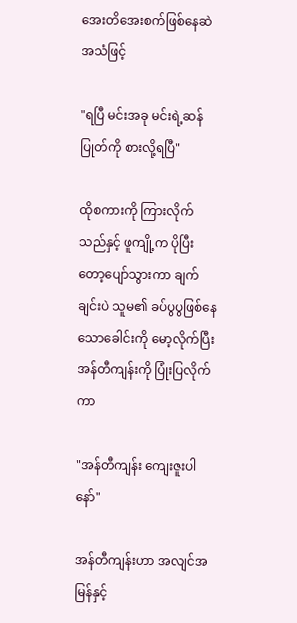အေးတိအေးစက်ဖြစ်နေဆဲအသံဖြင့်

"ရပြီ မင်းအခု မင်းရဲ့ဆန်ပြုတ်ကို စားလို့ရပြီ"

ထိုစကားကို ကြားလိုက်သည်နှင့် ဖူကျို့က ပိုပြီးတော့ပျော်သွားကာ ချက်ချင်းပဲ သူမ၏ ခပ်ပွပွဖြစ်နေသောခေါင်းကို မော့လိုက်ပြီး အန်တီကျန်းကို ပြုံးပြလိုက်ကာ

"အန်တီကျန်း ကျေးဇူးပါနော်"

အန်တီကျန်းဟာ အလျင်အမြန်နှင့်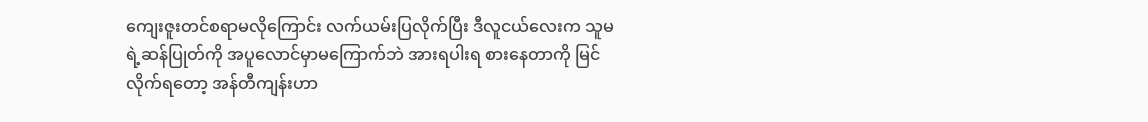ကျေးဇူးတင်စရာမလိုကြောင်း လက်ယမ်းပြလိုက်ပြီး ဒီလူငယ်လေးက သူမရဲ့ဆန်ပြုတ်ကို အပူလောင်မှာမကြောက်ဘဲ အားရပါးရ စားနေတာကို မြင်လိုက်ရတော့ အန်တီကျန်းဟာ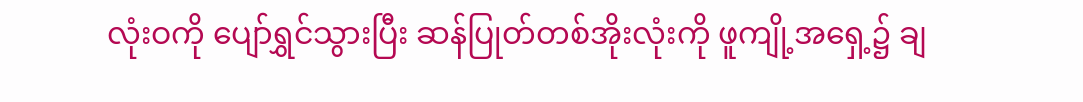လုံးဝကို ပျော်ရွှင်သွားပြီး ဆန်ပြုတ်တစ်အိုးလုံးကို ဖူကျို့အရှေ့၌ ချ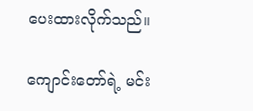ပေးထားလိုက်သည်။

ကျောင်းတော်ရဲ့ မင်း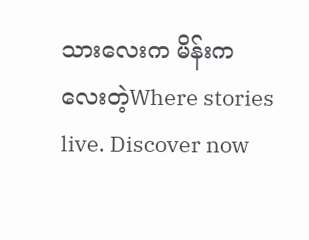သားလေးက မိန်းကလေးတဲ့Where stories live. Discover now